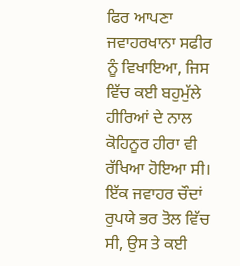ਫਿਰ ਆਪਣਾ ਜਵਾਹਰਖਾਨਾ ਸਫੀਰ ਨੂੰ ਵਿਖਾਇਆ, ਜਿਸ ਵਿੱਚ ਕਈ ਬਹੁਮੁੱਲੇ ਹੀਰਿਆਂ ਦੇ ਨਾਲ ਕੋਹਿਨੂਰ ਹੀਰਾ ਵੀ ਰੱਖਿਆ ਹੋਇਆ ਸੀ। ਇੱਕ ਜਵਾਹਰ ਚੌਦਾਂ ਰੁਪਯੇ ਭਰ ਤੋਲ ਵਿੱਚ ਸੀ, ਉਸ ਤੇ ਕਈ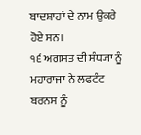ਬਾਦਸ਼ਾਹਾਂ ਦੇ ਨਾਮ ਉਕਰੇ ਹੋਏ ਸਨ।
੧੬ ਅਗਸਤ ਦੀ ਸੰਧ੍ਯਾ ਨੂੰ ਮਹਾਰਾਜਾ ਨੇ ਲਫਟੰਟ ਬਰਨਸ ਨੂੰ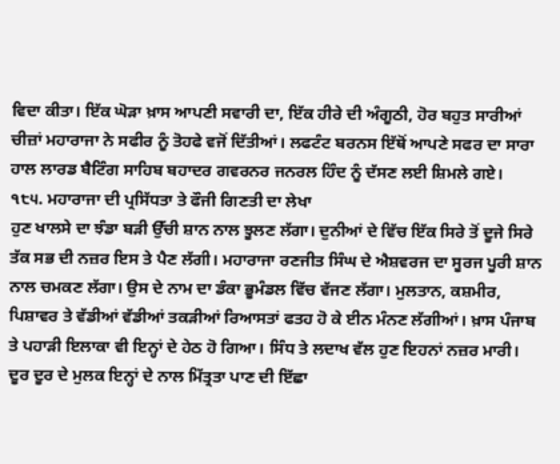ਵਿਦਾ ਕੀਤਾ। ਇੱਕ ਘੋੜਾ ਖ਼ਾਸ ਆਪਣੀ ਸਵਾਰੀ ਦਾ, ਇੱਕ ਹੀਰੇ ਦੀ ਅੰਗੂਠੀ, ਹੋਰ ਬਹੁਤ ਸਾਰੀਆਂ ਚੀਜ਼ਾਂ ਮਹਾਰਾਜਾ ਨੇ ਸਫੀਰ ਨੂੰ ਤੋਹਫੇ ਵਜੋਂ ਦਿੱਤੀਆਂ। ਲਫਟੰਟ ਬਰਨਸ ਇੱਥੋਂ ਆਪਣੇ ਸਫਰ ਦਾ ਸਾਰਾ ਹਾਲ ਲਾਰਡ ਬੈਟਿੰਗ ਸਾਹਿਬ ਬਹਾਦਰ ਗਵਰਨਰ ਜਨਰਲ ਹਿੰਦ ਨੂੰ ਦੱਸਣ ਲਈ ਸ਼ਿਮਲੇ ਗਏ।
੧੮੫. ਮਹਾਰਾਜਾ ਦੀ ਪ੍ਰਸਿੱਧਤਾ ਤੇ ਫੌਜੀ ਗਿਣਤੀ ਦਾ ਲੇਖਾ
ਹੁਣ ਖਾਲਸੇ ਦਾ ਝੰਡਾ ਬੜੀ ਉੱਚੀ ਸ਼ਾਨ ਨਾਲ ਝੂਲਣ ਲੱਗਾ। ਦੁਨੀਆਂ ਦੇ ਵਿੱਚ ਇੱਕ ਸਿਰੇ ਤੋਂ ਦੂਜੇ ਸਿਰੇ ਤੱਕ ਸਭ ਦੀ ਨਜ਼ਰ ਇਸ ਤੇ ਪੈਣ ਲੱਗੀ। ਮਹਾਰਾਜਾ ਰਣਜੀਤ ਸਿੰਘ ਦੇ ਐਸ਼ਵਰਜ ਦਾ ਸੂਰਜ ਪੂਰੀ ਸ਼ਾਨ ਨਾਲ ਚਮਕਣ ਲੱਗਾ। ਉਸ ਦੇ ਨਾਮ ਦਾ ਡੰਕਾ ਭੂਮੰਡਲ ਵਿੱਚ ਵੱਜਣ ਲੱਗਾ। ਮੁਲਤਾਨ, ਕਸ਼ਮੀਰ, ਪਿਸ਼ਾਵਰ ਤੇ ਵੱਡੀਆਂ ਵੱਡੀਆਂ ਤਕੜੀਆਂ ਰਿਆਸਤਾਂ ਫਤਹ ਹੋ ਕੇ ਈਨ ਮੰਨਣ ਲੱਗੀਆਂ। ਖ਼ਾਸ ਪੰਜਾਬ ਤੇ ਪਹਾੜੀ ਇਲਾਕਾ ਵੀ ਇਨ੍ਹਾਂ ਦੇ ਹੇਠ ਹੋ ਗਿਆ। ਸਿੰਧ ਤੇ ਲਦਾਖ ਵੱਲ ਹੁਣ ਇਹਨਾਂ ਨਜ਼ਰ ਮਾਰੀ। ਦੂਰ ਦੂਰ ਦੇ ਮੁਲਕ ਇਨ੍ਹਾਂ ਦੇ ਨਾਲ ਮਿੱਤ੍ਰਤਾ ਪਾਣ ਦੀ ਇੱਛਾ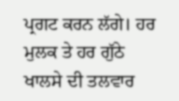ਪ੍ਰਗਟ ਕਰਨ ਲੱਗੇ। ਹਰ ਮੁਲਕ ਤੇ ਹਰ ਗੁੱਠੇ ਖਾਲਸੇ ਦੀ ਤਲਵਾਰ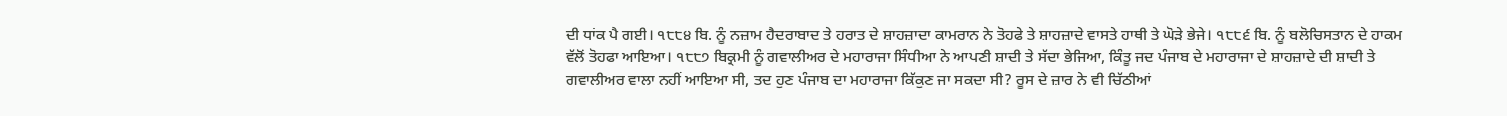ਦੀ ਧਾਂਕ ਪੈ ਗਈ। ੧੮੮੪ ਬਿ. ਨੂੰ ਨਜ਼ਾਮ ਹੈਦਰਾਬਾਦ ਤੇ ਹਰਾਤ ਦੇ ਸ਼ਾਹਜ਼ਾਦਾ ਕਾਮਰਾਨ ਨੇ ਤੋਹਫੇ ਤੇ ਸ਼ਾਹਜ਼ਾਦੇ ਵਾਸਤੇ ਹਾਥੀ ਤੇ ਘੋੜੇ ਭੇਜੇ। ੧੮੮੬ ਬਿ. ਨੂੰ ਬਲੋਚਿਸਤਾਨ ਦੇ ਹਾਕਮ ਵੱਲੋਂ ਤੋਹਫਾ ਆਇਆ। ੧੮੮੭ ਬਿਕ੍ਰਮੀ ਨੂੰ ਗਵਾਲੀਅਰ ਦੇ ਮਹਾਰਾਜਾ ਸਿੰਧੀਆ ਨੇ ਆਪਣੀ ਸ਼ਾਦੀ ਤੇ ਸੱਦਾ ਭੇਜਿਆ, ਕਿੰਤੂ ਜਦ ਪੰਜਾਬ ਦੇ ਮਹਾਰਾਜਾ ਦੇ ਸ਼ਾਹਜ਼ਾਦੇ ਦੀ ਸ਼ਾਦੀ ਤੇ ਗਵਾਲੀਅਰ ਵਾਲਾ ਨਹੀਂ ਆਇਆ ਸੀ, ਤਦ ਹੁਣ ਪੰਜਾਬ ਦਾ ਮਹਾਰਾਜਾ ਕਿੱਕੁਣ ਜਾ ਸਕਦਾ ਸੀ? ਰੂਸ ਦੇ ਜ਼ਾਰ ਨੇ ਵੀ ਚਿੱਠੀਆਂ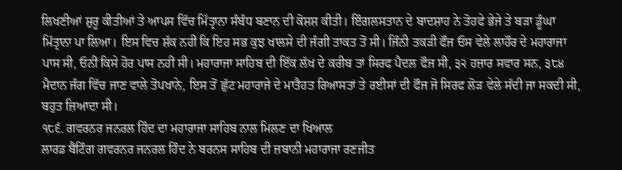ਲਿਖਣੀਆਂ ਸ਼ੁਰੂ ਕੀਤੀਆਂ ਤੇ ਆਪਸ ਵਿੱਚ ਮਿੱਤ੍ਰਾਨਾ ਸੰਬੰਧ ਬਣਾਨ ਦੀ ਕੋਸ਼ਸ਼ ਕੀਤੀ। ਇੰਗਲਸਤਾਨ ਦੇ ਬਾਦਸ਼ਾਹ ਨੇ ਤੋਹਫੇ ਭੇਜੇ ਤੇ ਬੜਾ ਡੂੰਘਾ ਮਿੱਤ੍ਰਾਨਾ ਪਾ ਲਿਆ। ਇਸ ਵਿਚ ਸ਼ੱਕ ਨਹੀਂ ਕਿ ਇਹ ਸਭ ਕੁਝ ਖਾਲਸੇ ਦੀ ਜੰਗੀ ਤਾਕਤ ਤੋਂ ਸੀ। ਜਿੰਨੀ ਤਕੜੀ ਫੌਜ ਓਸ ਵੇਲੇ ਲਾਹੌਰ ਦੇ ਮਹਾਰਾਜਾ ਪਾਸ ਸੀ, ਓਨੀਂ ਕਿਸੇ ਹੋਰ ਪਾਸ ਨਹੀਂ ਸੀ। ਮਹਾਰਾਜਾ ਸਾਹਿਬ ਦੀ ਇੱਕ ਲੱਖ ਦੇ ਕਰੀਬ ਤਾਂ ਸਿਰਫ ਪੈਦਲ ਫੌਜ ਸੀ, ੩੨ ਹਜ਼ਾਰ ਸਵਾਰ ਸਨ, ੩੮੪ ਮੈਦਾਨ ਜੰਗ ਵਿੱਚ ਜਾਣ ਵਾਲੇ ਤੋਪਖਾਨੇ, ਇਸ ਤੋਂ ਛੁੱਟ ਮਹਾਰਾਜੇ ਦੇ ਮਾਤੈਹਤ ਰਿਆਸਤਾਂ ਤੇ ਰਈਸਾਂ ਦੀ ਫੌਜ ਜੋ ਸਿਰਫ ਲੋੜ ਵੇਲੇ ਸੱਦੀ ਜਾ ਸਕਦੀ ਸੀ, ਬਹੁਤ ਜ਼ਿਆਦਾ ਸੀ।
੧੮੬. ਗਵਰਨਰ ਜਨਰਲ ਹਿੰਦ ਦਾ ਮਹਾਰਾਜਾ ਸਾਹਿਬ ਨਾਲ ਮਿਲਣ ਦਾ ਖਿਆਲ
ਲਾਰਡ ਬੈਂਟਿੰਗ ਗਵਰਨਰ ਜਨਰਲ ਹਿੰਦ ਨੇ ਬਰਨਸ ਸਾਹਿਬ ਦੀ ਜ਼ਬਾਨੀ ਮਹਾਰਾਜਾ ਰਣਜੀਤ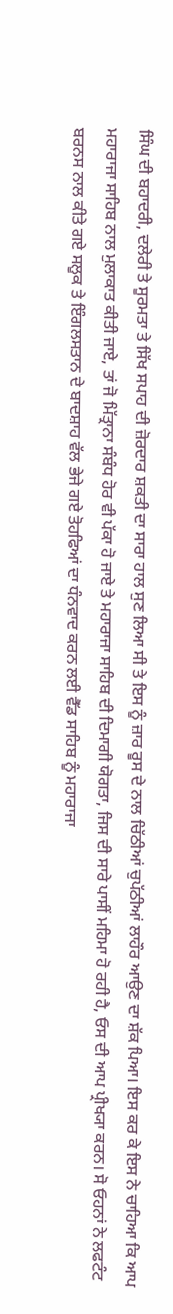ਸਿੰਘ ਦੀ ਬਹਾਦਰੀ, ਦਲੇਰੀ ਤੇ ਸੂਰਮਤਾ ਤੇ ਸਿੱਖ ਸਪਾਹ ਦੀ ਜ਼ੋਰਦਾਰ ਸ਼ਕਤੀ ਦਾ ਸਾਰਾ ਹਾਲ ਸੁਣ ਲਿਆ ਸੀ ਤੇ ਇਸ ਨੂੰ ਜ਼ਾਰ ਰੂਸ ਦੇ ਨਾਲ ਚਿੱਠੀਆਂ ਚੁਪੱਠੀਆਂ ਲਾਹੌਰ ਆਉਣ ਦਾ ਸ਼ੱਕ ਪਿਆ। ਇਸ ਕਰ ਕੇ ਇਸ ਨੇ ਚਾਹਿਆ ਕਿ ਆਪ ਮਹਾਰਾਜਾ ਸਾਹਿਬ ਨਾਲ ਮੁਲਾਕਾਤ ਕੀਤੀ ਜਾਏ, ਤਾਂ ਜੋ ਮਿੱਤ੍ਰਾਨਾ ਸੰਬੰਧ ਹੋਰ ਵੀ ਪੱਕਾ ਹੋ ਜਾਏ ਤੇ ਮਹਾਰਾਜਾ ਸਾਹਿਬ ਦੀ ਦਿਮਾਗੀ ਯੋਗਤਾ, ਜਿਸ ਦੀ ਸਾਰੇ ਪਾਸੀਂ ਮਹਿਮਾ ਹੋ ਰਹੀ ਹੈ, ਓਸ ਦੀ ਆਪ ਪ੍ਰੀਖ੍ਯਾ ਕਰਨ। ਸੋ ਓਹਨਾਂ ਨੇ ਲਫਟੰਟ ਬਰਨਸ ਨਾਲ ਕੀਤੇ ਗਏ ਸਲੂਕ ਤੇ ਇੰਗਲਸਤਾਨ ਦੇ ਬਾਦਸ਼ਾਹ ਵੱਲ ਭੇਜੇ ਗਏ ਤੋਹਫਿਆਂ ਦਾ ਧੰਨਵਾਦ ਕਰਨ ਲਈ ਵੈੱਡ ਸਾਹਿਬ ਨੂੰ ਮਹਾਰਾਜਾ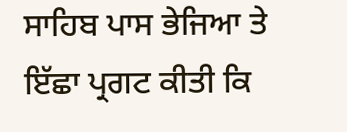ਸਾਹਿਬ ਪਾਸ ਭੇਜਿਆ ਤੇ ਇੱਛਾ ਪ੍ਰਗਟ ਕੀਤੀ ਕਿ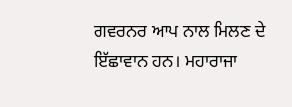ਗਵਰਨਰ ਆਪ ਨਾਲ ਮਿਲਣ ਦੇ ਇੱਛਾਵਾਨ ਹਨ। ਮਹਾਰਾਜਾ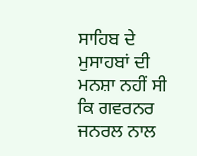ਸਾਹਿਬ ਦੇ ਮੁਸਾਹਬਾਂ ਦੀ ਮਨਸ਼ਾ ਨਹੀਂ ਸੀ ਕਿ ਗਵਰਨਰ ਜਨਰਲ ਨਾਲ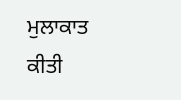ਮੁਲਾਕਾਤ ਕੀਤੀ